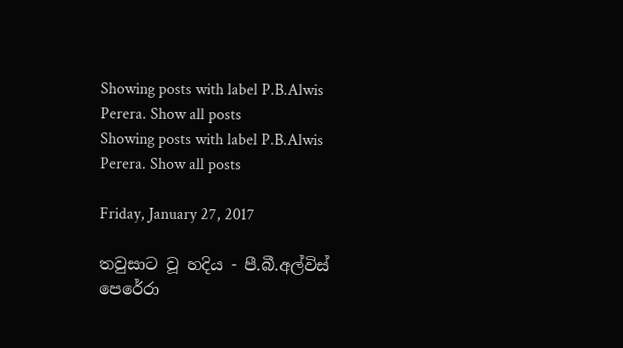Showing posts with label P.B.Alwis Perera. Show all posts
Showing posts with label P.B.Alwis Perera. Show all posts

Friday, January 27, 2017

තවුසාට වූ හදිය - පී.බී.අල්විස් පෙරේරා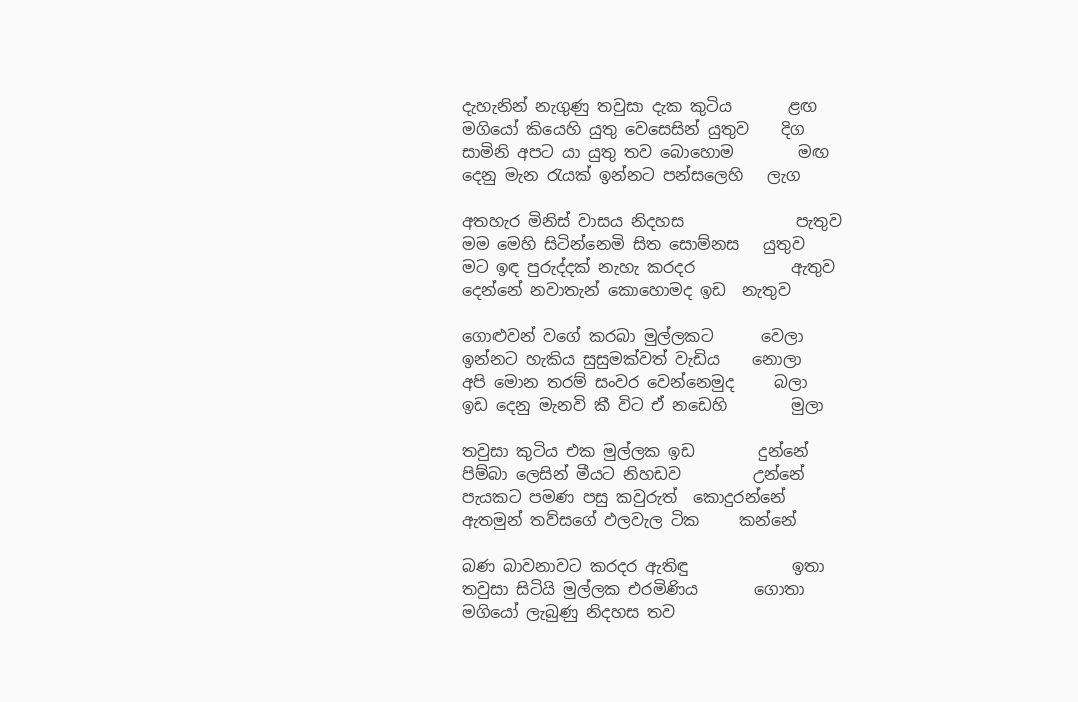දැහැනින් නැගුණු තවුසා දැක කුටිය       ළඟ
මගියෝ කියෙහි යුතු වෙසෙසින් යුතුව    දිග
සාමිනි අපට යා යුතු තව බොහොම        මඟ
දෙනු මැන රැයක් ඉන්නට පන්සලෙහි   ලැග

අතහැර මිනිස් වාසය නිදහස              පැතුව
මම මෙහි සිටින්නෙමි සිත සොම්නස   යුතුව
මට ඉඳ පුරුද්දක් නැහැ කරදර            ඇතුව
දෙන්නේ නවාතැන් කොහොමද ඉඩ  නැතුව

ගොළුවන් වගේ කරබා මුල්ලකට      වෙලා
ඉන්නට හැකිය සුසුමක්වත් වැඩිය    නොලා
අපි මොන තරම් සංවර වෙන්නෙමුද     බලා
ඉඩ දෙනු මැනවි කී විට ඒ නඩෙහි        මුලා

තවුසා කුටිය එක මුල්ලක ඉඩ        දුන්නේ
පිම්බා ලෙසින් මීයට නිහඩව         උන්නේ
පැයකට පමණ පසු කවුරුත්  කොදුරන්නේ
ඇතමුන් තව්සගේ ඵලවැල ටික     කන්නේ

බණ බාවනාවට කරදර ඇතිඳු             ඉතා
තවුසා සිටියි මුල්ලක එරමිණිය       ගොතා
මගියෝ ලැබුණු නිදහස තව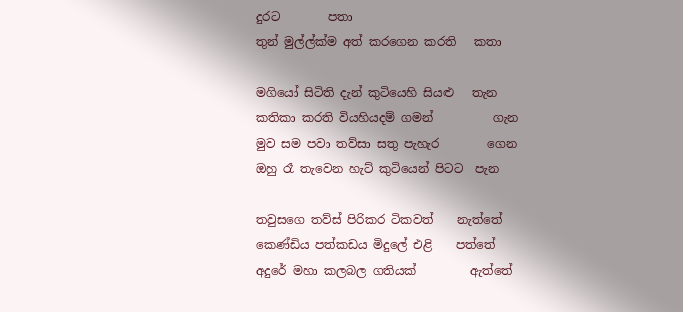දුරට        පතා
තුන් මුල්ල්ක්ම අත් කරගෙන කරති   කතා

මගියෝ සිටිති දැන් කුටියෙහි සියළු   තැන
කතිකා කරති වියහියදම් ගමන්          ගැන
මුව සම පවා තව්සා සතු පැහැර        ගෙන
ඔහු රෑ තැවෙන හැට් කුටියෙන් පිටට  පැන

තවුසගෙ තව්ස් පිරිකර ටිකවත්    නැත්තේ
කෙණ්ඩිය පත්කඩය මිදුලේ එළි    පත්තේ
අදුරේ මහා කලබල ගතියක්         ඇත්තේ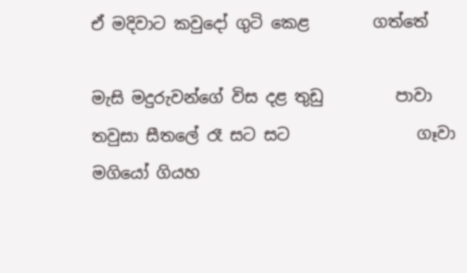ඒ මදිවාට කවුදෝ ගුටි කෙළ        ගත්තේ

මැසි මදුරුවන්ගේ විස දළ තුඩු         පාවා
තවුසා සීතලේ රෑ සට සට                ගෑවා
මගියෝ ගියහ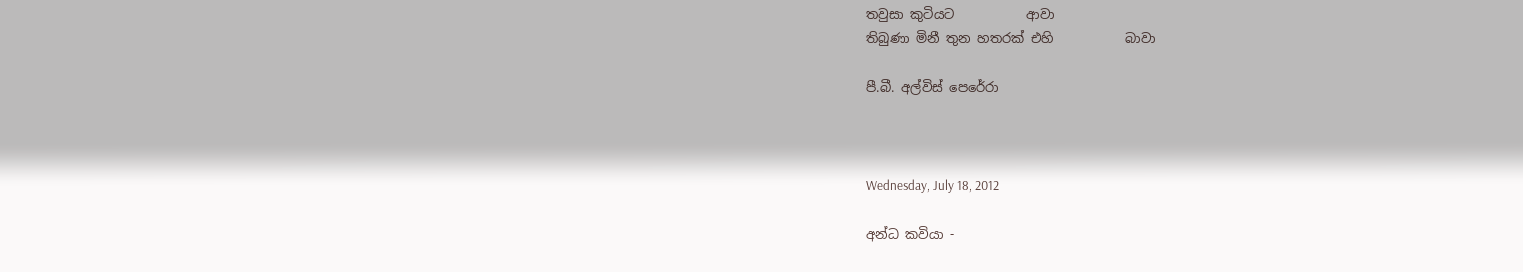තවුසා කුටියට           ආවා
තිබුණා මිනී තුන හතරක් එහි           බාවා

පී.බී. අල්විස් පෙරේරා



Wednesday, July 18, 2012

අන්ධ කවියා -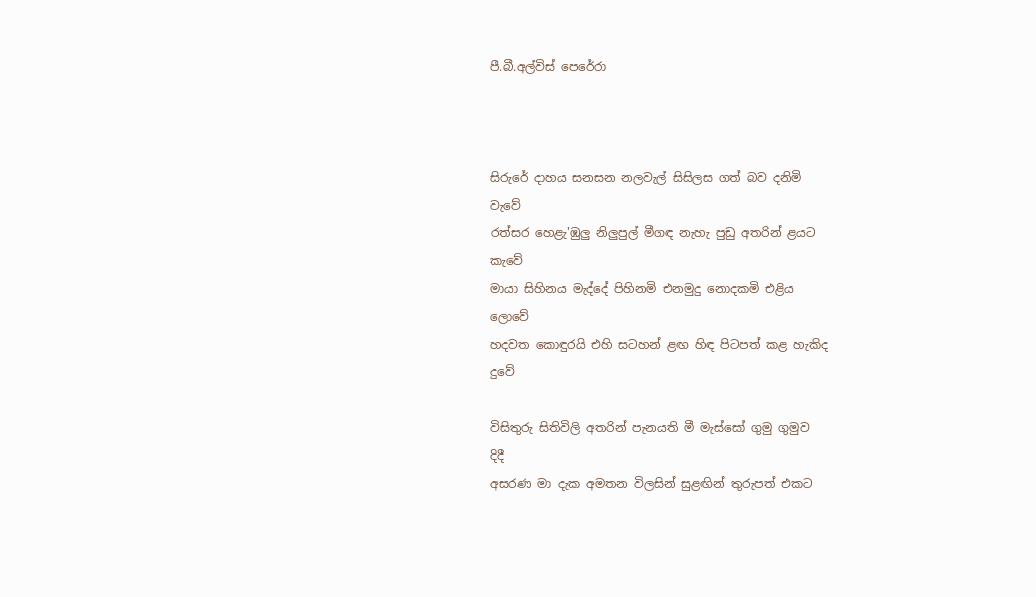පී.බී.අල්විස් පෙරේරා



සිරුරේ දාහය සනසන නලවැල් සිසිලස ගත් බව දනිමි                      වැවේ
රත්සර හෙළැ'ඹුලු නිලුපුල් මීගඳ නැහැ පුඩු අතරින් ළයට                කැවේ
මායා සිහිනය මැද්දේ පිහිනමි එනමුදු නොදකමි එළිය                   ලොවේ
හදවත කොඳුරයි එහි සටහන් ළඟ හිඳ පිටපත් කළ හැකිද                   දුවේ

විසිතුරු සිතිවිලි අතරින් පැනයති මී මැස්සෝ ගුමු ගුමුව                        දිදී
අසරණ මා දැක අමතන විලසින් සුළඟින් තුරුපත් එකට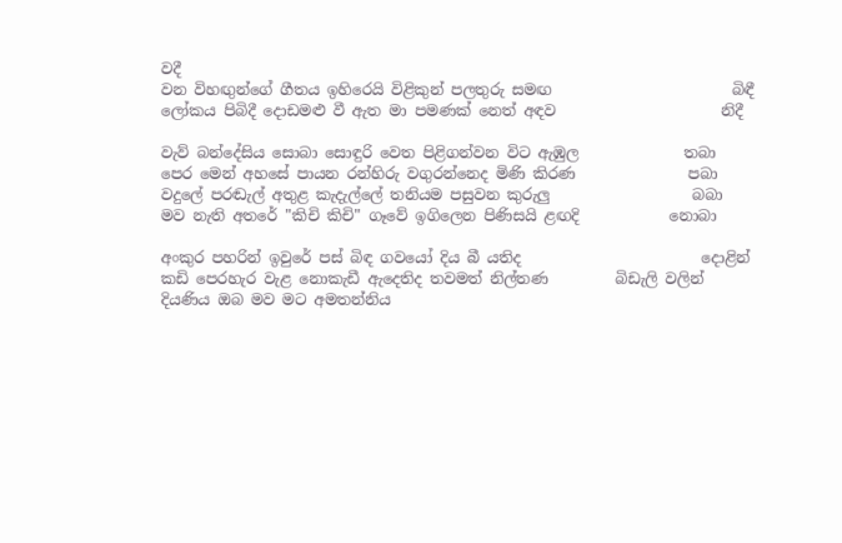වදී
වන විහඟුන්ගේ ගීතය ඉහිරෙයි විළිකුන් පලතුරු සමඟ                        බිඳී
ලෝකය පිබිදී දොඩමළු වී ඇත මා පමණක් නෙත් අඳව                      නිදී

වැව් බන්දේසිය සොබා සොඳුරි වෙත පිළිගන්වන විට ඇඹුල              තබා
පෙර මෙන් අහසේ පායන රන්හිරු වගුරන්නෙද මිණි කිරණ               පබා
වදුලේ පරඬැල් අතුළ කැදැල්ලේ තනියම පසුවන කුරුලු                   බබා
මව නැති අතරේ ''කිචි කිචි'' ගෑවේ ඉගිලෙන පිණිසයි ළඟදි            නොබා

අංකුර පහරින් ඉවුරේ පස් බිඳ ගවයෝ දිය බී යතිද                        දොළින්
කඩි පෙරහැර වැළ නොකැඩී ඇදෙතිද තවමත් නිල්තණ         බිඩැලි වලින්
දියණිය ඔබ මව මට අමතන්නිය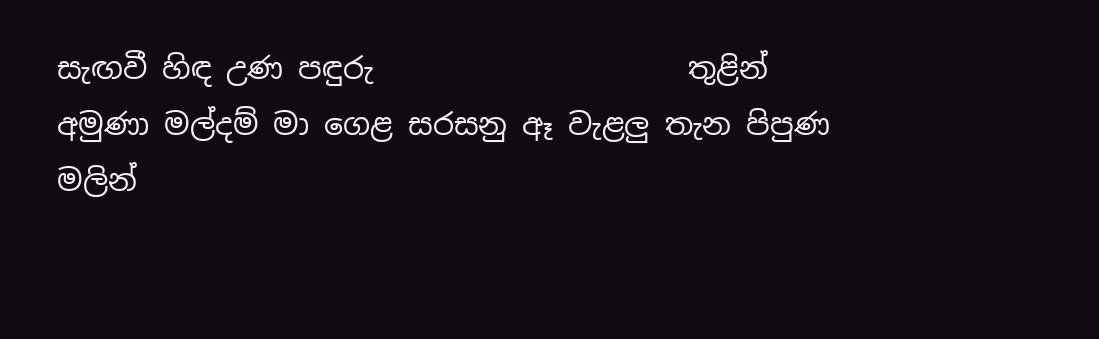සැඟවී හිඳ උණ පඳුරු                     තුළින්
අමුණා මල්දම් මා ගෙළ සරසනු ඈ වැළලු තැන පිපුණ                     මලින්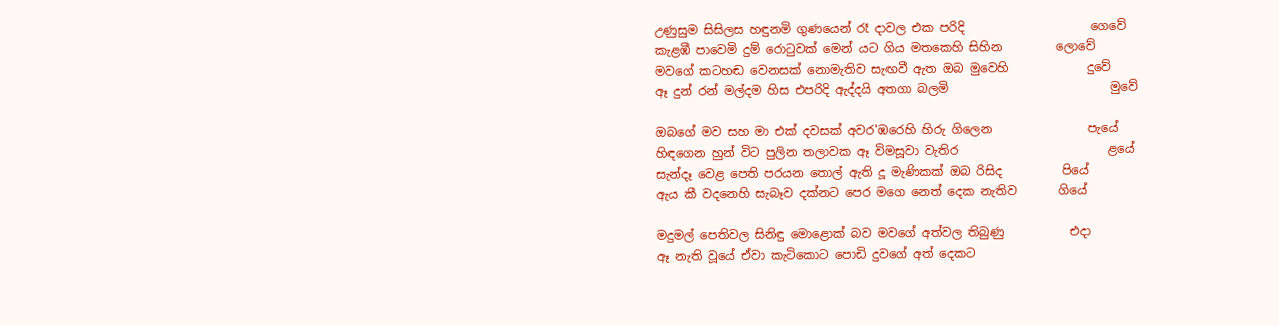උණුසුම සිසිලස හඳුනමි ගුණයෙන් රෑ දාවල එක පරිදි                     ගෙවේ
කැළඹී පාවෙමි දුම් රොටුවක් මෙන් යට ගිය මතකෙහි සිහින         ලොවේ
මවගේ කටහඬ වෙනසක් නොමැතිව සැඟවී ඇත ඔබ මුවෙහි             දුවේ
ඈ දුන් රන් මල්දම හිස එපරිදි ඇද්දයි අතගා බලමි                           මුවේ

ඔබගේ මව සහ මා එක් දවසක් අවර'ඹරෙහි හිරු ගිලෙන                පැයේ
හිඳගෙන හුන් විට පුලින තලාවක ඈ විමසූවා වැතිර                         ළයේ
සැන්දෑ වෙළ පෙති පරයන තොල් ඇති දූ මැණිකක් ඔබ රිසිද          පියේ
ඇය කී වදනෙහි සැබෑව දක්නට පෙර මගෙ ‍නෙත් දෙක නැතිව       ගියේ

මදුමල් පෙතිවල සිනිඳු මොළොක් බව මවගේ අත්වල තිබුණු           එදා
ඈ නැති වූයේ ඒවා කැටිකොට පොඩි දුවගේ අත් දෙකට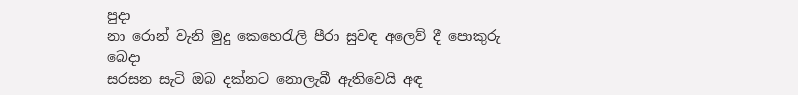පුදා
නා රොන් වැනි මුදු කෙහෙරැලි පීරා සුවඳ අලෙව් දී පොකුරු            බෙදා
සරසන සැටි ඔබ දක්නට නොලැබී ඇතිවෙයි අඳ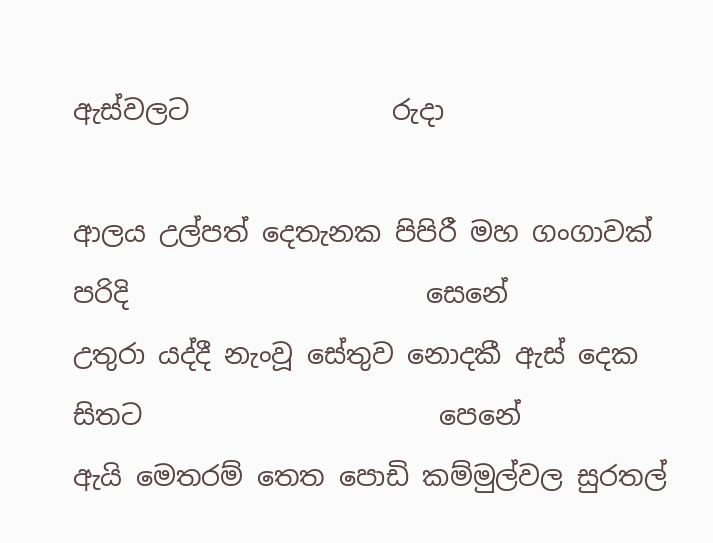ඇස්වලට               රුදා

ආලය උල්පත් දෙතැනක පිපිරී මහ ගංගාවක් පරිදි                      සෙනේ
උතුරා යද්දී නැංවූ සේතුව නොදකී ඇස් දෙක සිතට                      පෙනේ
ඇයි මෙතරම් තෙත පොඩි කම්මුල්වල සුරතල්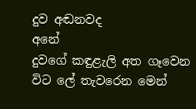දුව අඬනවද            අනේ
දුවගේ කඳුළැලි අත ගෑවෙන විට ලේ තැවරෙන මෙන්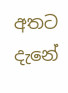අතට          දැනේ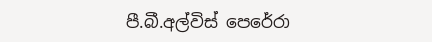පී.බී.අල්විස් පෙරේරා